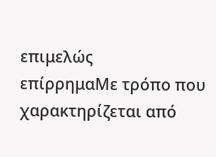επιμελώς
επίρρημαΜε τρόπο που χαρακτηρίζεται από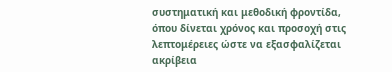συστηματική και μεθοδική φροντίδα, όπου δίνεται χρόνος και προσοχή στις λεπτομέρειες ώστε να εξασφαλίζεται ακρίβεια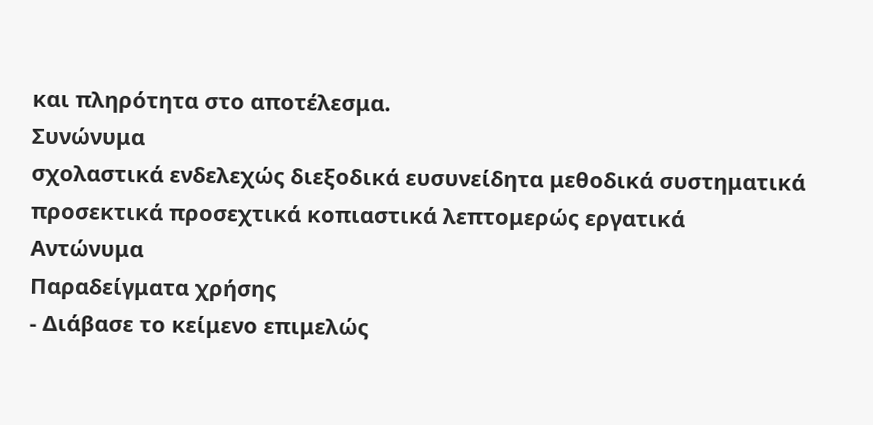και πληρότητα στο αποτέλεσμα.
Συνώνυμα
σχολαστικά ενδελεχώς διεξοδικά ευσυνείδητα μεθοδικά συστηματικά προσεκτικά προσεχτικά κοπιαστικά λεπτομερώς εργατικά
Αντώνυμα
Παραδείγματα χρήσης
- Διάβασε το κείμενο επιμελώς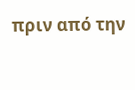πριν από την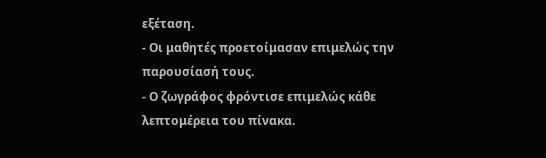εξέταση.
- Οι μαθητές προετοίμασαν επιμελώς την παρουσίασή τους.
- Ο ζωγράφος φρόντισε επιμελώς κάθε λεπτομέρεια του πίνακα.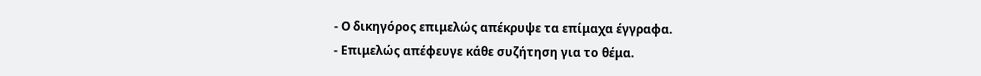- Ο δικηγόρος επιμελώς απέκρυψε τα επίμαχα έγγραφα.
- Επιμελώς απέφευγε κάθε συζήτηση για το θέμα.